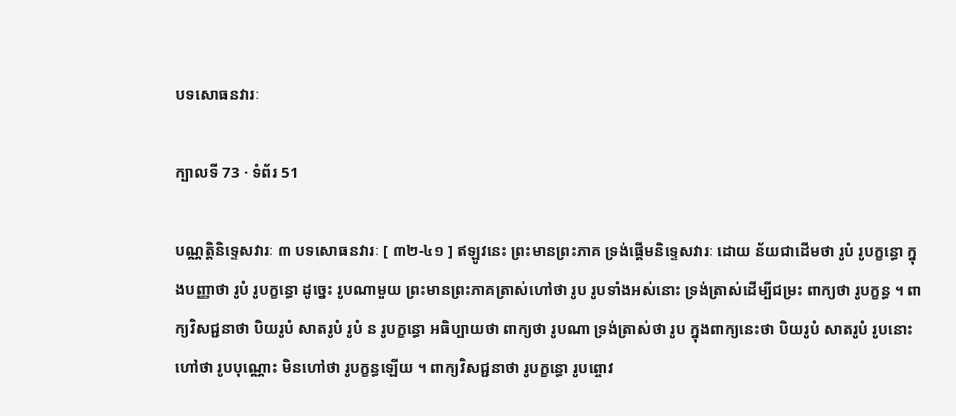បទសោធនវារៈ

ក្បាលទី 73 · ទំព័រ 51

បណ្ណត្តិនិទ្ទេសវារៈ ៣ បទសោធនវារៈ [ ៣២-៤១ ] ឥឡូវនេះ ព្រះមានព្រះភាគ ទ្រង់ផ្តើមនិទ្ទេសវារៈ ដោយ ន័យជាដើមថា រូបំ រូបក្ខន្ធោ ក្នុងបញ្ញាថា រូបំ រូបក្ខន្ធោ ដូច្នេះ រូបណាមួយ ព្រះមានព្រះភាគត្រាស់ហៅថា រូប រូបទាំងអស់នោះ ទ្រង់ត្រាស់ដើម្បីជម្រះ ពាក្យថា រូបក្ខន្ធ ។ ពាក្យវិសជ្ជនាថា បិយរូបំ សាតរូបំ រូបំ ន រូបក្ខន្ធោ អធិប្បាយថា ពាក្យថា រូបណា ទ្រង់ត្រាស់ថា រូប ក្នុងពាក្យនេះថា បិយរូបំ សាតរូបំ រូបនោះ ហៅថា រូបបុណ្ណោះ មិនហៅថា រូបក្ខន្ធឡើយ ។ ពាក្យវិសជ្ជនាថា រូបក្ខន្ធោ រូបព្ចោវ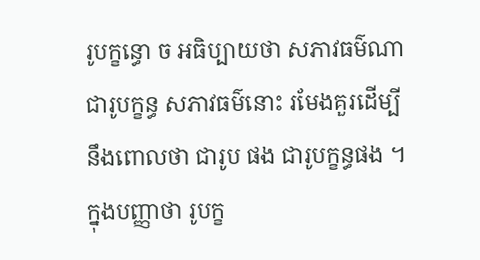រូបក្ខន្ធោ ច អធិប្បាយថា សភាវធម៌ណាជារូបក្ខន្ធ សភាវធម៌នោះ រមែងគួរដើម្បីនឹងពោលថា ជារូប ផង ជារូបក្ខន្ធផង ។ ក្នុងបញ្ញាថា រូបក្ខ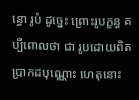ន្ធោ រូបំ ដូច្នេះ ព្រោះរូបក្ខន្ធ គប្បីពោលថា ជា រូបដោយពិតប្រាកដបុណ្ណោះ ហេតុនោះ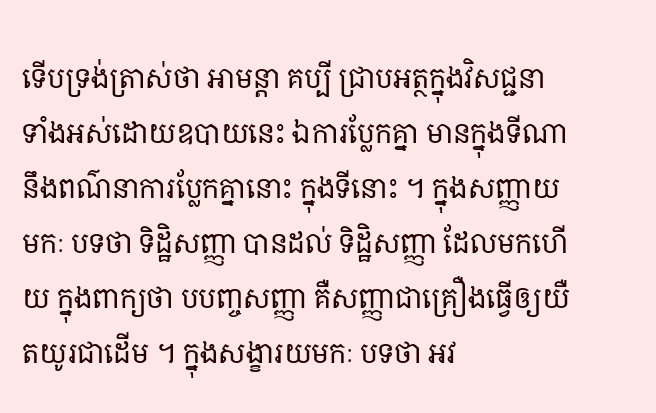ទើបទ្រង់ត្រាស់ថា អាមន្តា គប្បី ជ្រាបអត្ថក្នុងវិសជ្ជនាទាំងអស់ដោយឧបាយនេះ ឯការប្លែកគ្នា មានក្នុងទីណា នឹងពណ៌នាការប្លែកគ្នានោះ ក្នុងទីនោះ ។ ក្នុងសញ្ញាយមកៈ បទថា ទិដ្ឋិសញ្ញា បានដល់ ទិដ្ឋិសញ្ញា ដែលមកហើយ ក្នុងពាក្យថា បបញ្ចសញ្ញា គឺសញ្ញាជាគ្រឿងធ្វើឲ្យយឺតយូរជាដើម ។ ក្នុងសង្ខារយមកៈ បទថា អវ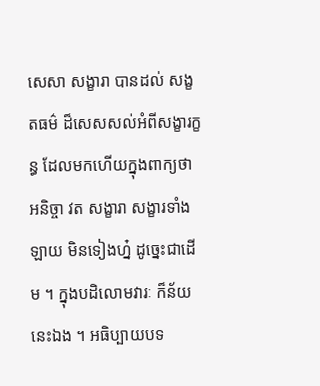សេសា សង្ខារា បានដល់ សង្ខតធម៌ ដ៏សេសសល់អំពីសង្ខារក្ខន្ធ ដែលមកហើយក្នុងពាក្យថា អនិច្ចា វត សង្ខារា សង្ខារទាំងឡាយ មិនទៀងហ្ន៎ ដូច្នេះជាដើម ។ ក្នុងបដិលោមវារៈ ក៏ន័យ នេះឯង ។ អធិប្បាយបទ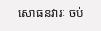សោធនវារៈ ចប់